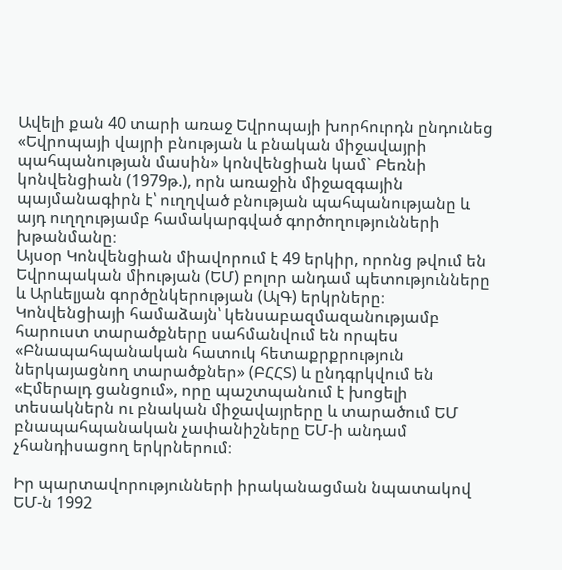Ավելի քան 40 տարի առաջ Եվրոպայի խորհուրդն ընդունեց «Եվրոպայի վայրի բնության և բնական միջավայրի պահպանության մասին» կոնվենցիան կամ` Բեռնի կոնվենցիան (1979թ.), որն առաջին միջազգային պայմանագիրն է՝ ուղղված բնության պահպանությանը և այդ ուղղությամբ համակարգված գործողությունների խթանմանը։
Այսօր Կոնվենցիան միավորում է 49 երկիր, որոնց թվում են Եվրոպական միության (ԵՄ) բոլոր անդամ պետությունները և Արևելյան գործընկերության (ԱլԳ) երկրները։
Կոնվենցիայի համաձայն՝ կենսաբազմազանությամբ հարուստ տարածքները սահմանվում են որպես «Բնապահպանական հատուկ հետաքրքրություն ներկայացնող տարածքներ» (ԲՀՀՏ) և ընդգրկվում են «Էմերալդ ցանցում», որը պաշտպանում է խոցելի տեսակներն ու բնական միջավայրերը և տարածում ԵՄ բնապահպանական չափանիշները ԵՄ-ի անդամ չհանդիսացող երկրներում։

Իր պարտավորությունների իրականացման նպատակով ԵՄ-ն 1992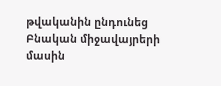թվականին ընդունեց Բնական միջավայրերի մասին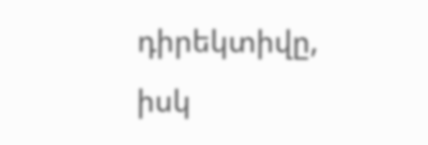դիրեկտիվը, իսկ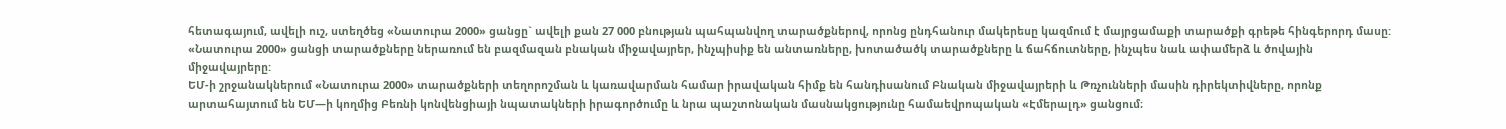հետագայում, ավելի ուշ, ստեղծեց «Նատուրա 2000» ցանցը` ավելի քան 27 000 բնության պահպանվող տարածքներով, որոնց ընդհանուր մակերեսը կազմում է մայրցամաքի տարածքի գրեթե հինգերորդ մասը: «Նատուրա 2000» ցանցի տարածքները ներառում են բազմազան բնական միջավայրեր, ինչպիսիք են անտառները, խոտածածկ տարածքները և ճահճուտները, ինչպես նաև ափամերձ և ծովային միջավայրերը:
ԵՄ-ի շրջանակներում «Նատուրա 2000» տարածքների տեղորոշման և կառավարման համար իրավական հիմք են հանդիսանում Բնական միջավայրերի և Թռչունների մասին դիրեկտիվները, որոնք արտահայտում են ԵՄ—ի կողմից Բեռնի կոնվենցիայի նպատակների իրագործումը և նրա պաշտոնական մասնակցությունը համաեվրոպական «Էմերալդ» ցանցում։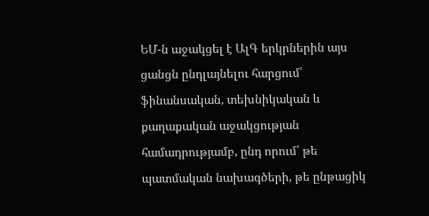ԵՄ-ն աջակցել է ԱլԳ երկրներին այս ցանցն ընդլայնելու հարցում՝ ֆինանսական, տեխնիկական և քաղաքական աջակցության համադրությամբ, ընդ որում՝ թե պատմական նախագծերի, թե ընթացիկ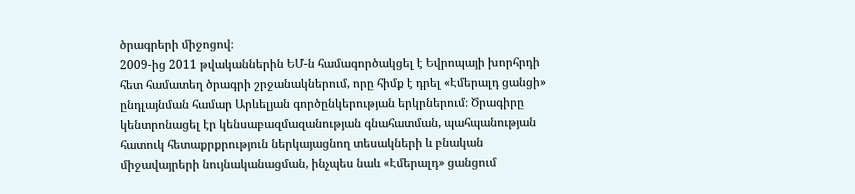ծրագրերի միջոցով։
2009-ից 2011 թվականներին ԵՄ-ն համագործակցել է Եվրոպայի խորհրդի հետ համատեղ ծրագրի շրջանակներում, որը հիմք է դրել «Էմերալդ ցանցի» ընդլայնման համար Արևելյան գործընկերության երկրներում։ Ծրագիրը կենտրոնացել էր կենսաբազմազանության գնահատման, պահպանության հատուկ հետաքրքրություն ներկայացնող տեսակների և բնական միջավայրերի նույնականացման, ինչպես նաև «Էմերալդ» ցանցում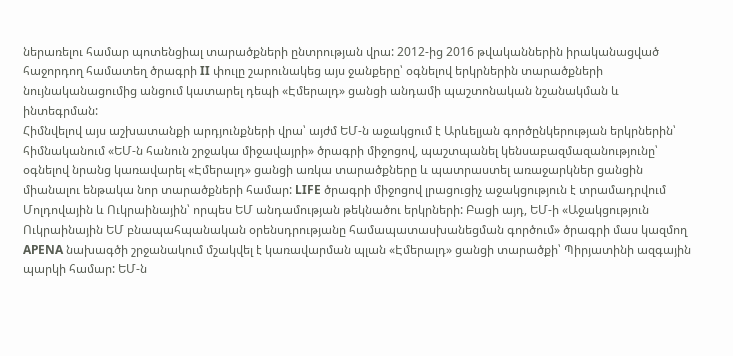ներառելու համար պոտենցիալ տարածքների ընտրության վրա: 2012-ից 2016 թվականներին իրականացված հաջորդող համատեղ ծրագրի II փուլը շարունակեց այս ջանքերը՝ օգնելով երկրներին տարածքների նույնականացումից անցում կատարել դեպի «Էմերալդ» ցանցի անդամի պաշտոնական նշանակման և ինտեգրման:
Հիմնվելով այս աշխատանքի արդյունքների վրա՝ այժմ ԵՄ-ն աջակցում է Արևելյան գործընկերության երկրներին՝ հիմնականում «ԵՄ-ն հանուն շրջակա միջավայրի» ծրագրի միջոցով, պաշտպանել կենսաբազմազանությունը՝ օգնելով նրանց կառավարել «Էմերալդ» ցանցի առկա տարածքները և պատրաստել առաջարկներ ցանցին միանալու ենթակա նոր տարածքների համար: LIFE ծրագրի միջոցով լրացուցիչ աջակցություն է տրամադրվում Մոլդովային և Ուկրաինային՝ որպես ԵՄ անդամության թեկնածու երկրների: Բացի այդ, ԵՄ-ի «Աջակցություն Ուկրաինային ԵՄ բնապահպանական օրենսդրությանը համապատասխանեցման գործում» ծրագրի մաս կազմող APENA նախագծի շրջանակում մշակվել է կառավարման պլան «Էմերալդ» ցանցի տարածքի՝ Պիրյատինի ազգային պարկի համար: ԵՄ-ն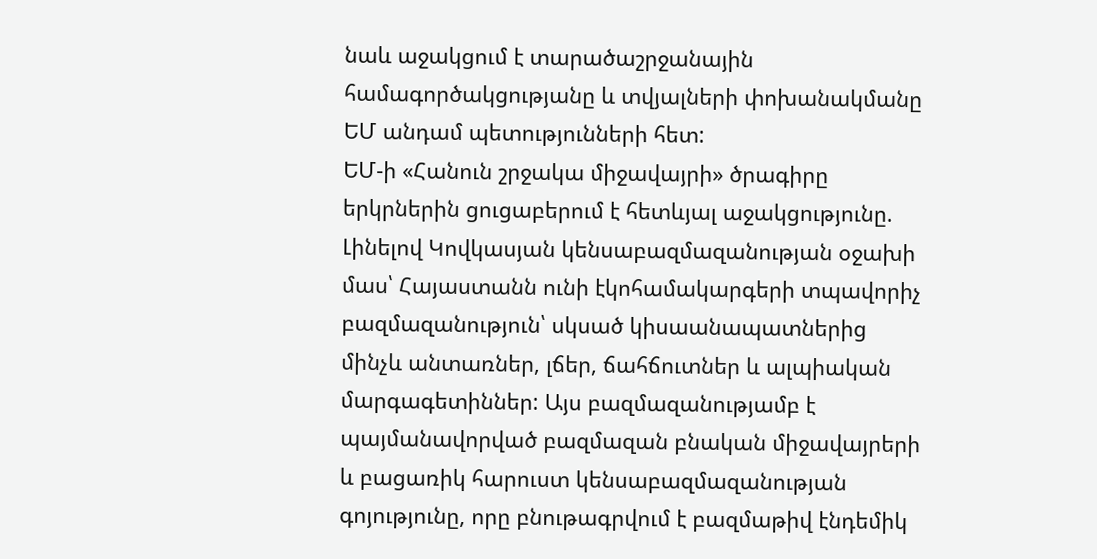նաև աջակցում է տարածաշրջանային համագործակցությանը և տվյալների փոխանակմանը ԵՄ անդամ պետությունների հետ:
ԵՄ-ի «Հանուն շրջակա միջավայրի» ծրագիրը երկրներին ցուցաբերում է հետևյալ աջակցությունը.
Լինելով Կովկասյան կենսաբազմազանության օջախի մաս՝ Հայաստանն ունի էկոհամակարգերի տպավորիչ բազմազանություն՝ սկսած կիսաանապատներից մինչև անտառներ, լճեր, ճահճուտներ և ալպիական մարգագետիններ: Այս բազմազանությամբ է պայմանավորված բազմազան բնական միջավայրերի և բացառիկ հարուստ կենսաբազմազանության գոյությունը, որը բնութագրվում է բազմաթիվ էնդեմիկ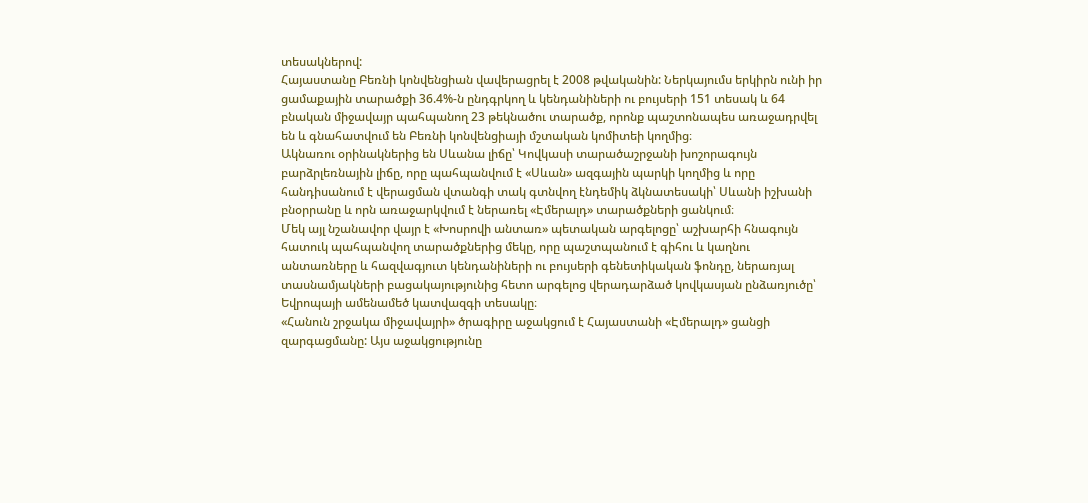տեսակներով:
Հայաստանը Բեռնի կոնվենցիան վավերացրել է 2008 թվականին: Ներկայումս երկիրն ունի իր ցամաքային տարածքի 36.4%-ն ընդգրկող և կենդանիների ու բույսերի 151 տեսակ և 64 բնական միջավայր պահպանող 23 թեկնածու տարածք, որոնք պաշտոնապես առաջադրվել են և գնահատվում են Բեռնի կոնվենցիայի մշտական կոմիտեի կողմից։
Ակնառու օրինակներից են Սևանա լիճը՝ Կովկասի տարածաշրջանի խոշորագույն բարձրլեռնային լիճը, որը պահպանվում է «Սևան» ազգային պարկի կողմից և որը հանդիսանում է վերացման վտանգի տակ գտնվող էնդեմիկ ձկնատեսակի՝ Սևանի իշխանի բնօրրանը և որն առաջարկվում է ներառել «Էմերալդ» տարածքների ցանկում։
Մեկ այլ նշանավոր վայր է «Խոսրովի անտառ» պետական արգելոցը՝ աշխարհի հնագույն հատուկ պահպանվող տարածքներից մեկը, որը պաշտպանում է գիհու և կաղնու անտառները և հազվագյուտ կենդանիների ու բույսերի գենետիկական ֆոնդը, ներառյալ տասնամյակների բացակայությունից հետո արգելոց վերադարձած կովկասյան ընձառյուծը՝ Եվրոպայի ամենամեծ կատվազգի տեսակը։
«Հանուն շրջակա միջավայրի» ծրագիրը աջակցում է Հայաստանի «Էմերալդ» ցանցի զարգացմանը: Այս աջակցությունը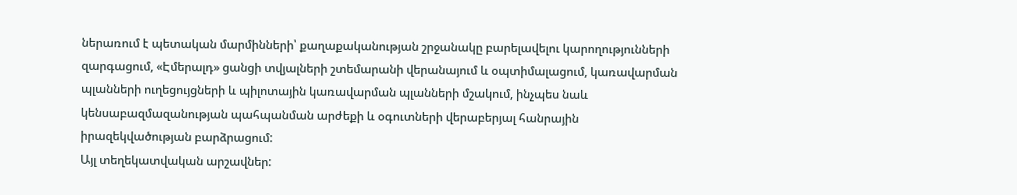ներառում է պետական մարմինների՝ քաղաքականության շրջանակը բարելավելու կարողությունների զարգացում, «Էմերալդ» ցանցի տվյալների շտեմարանի վերանայում և օպտիմալացում, կառավարման պլանների ուղեցույցների և պիլոտային կառավարման պլանների մշակում, ինչպես նաև կենսաբազմազանության պահպանման արժեքի և օգուտների վերաբերյալ հանրային իրազեկվածության բարձրացում:
Այլ տեղեկատվական արշավներ: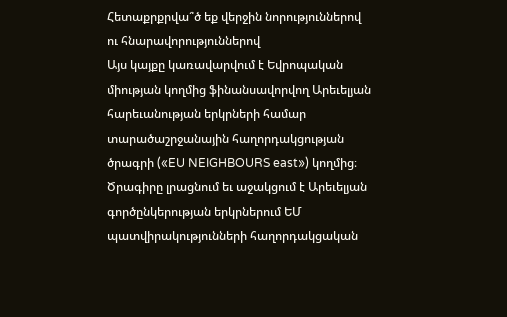Հետաքրքրվա՞ծ եք վերջին նորություններով ու հնարավորություններով
Այս կայքը կառավարվում է Եվրոպական միության կողմից ֆինանսավորվող Արեւելյան հարեւանության երկրների համար տարածաշրջանային հաղորդակցության ծրագրի («EU NEIGHBOURS east») կողմից։ Ծրագիրը լրացնում եւ աջակցում է Արեւելյան գործընկերության երկրներում ԵՄ պատվիրակությունների հաղորդակցական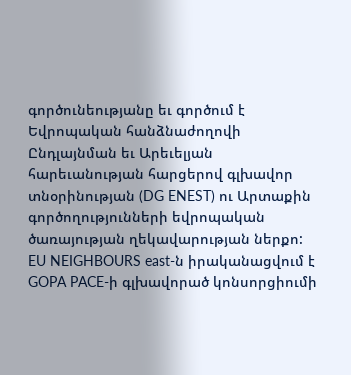գործունեությանը եւ գործում է Եվրոպական հանձնաժողովի Ընդլայնման եւ Արեւելյան հարեւանության հարցերով գլխավոր տնօրինության (DG ENEST) ու Արտաքին գործողությունների եվրոպական ծառայության ղեկավարության ներքո: EU NEIGHBOURS east-ն իրականացվում է GOPA PACE-ի գլխավորած կոնսորցիումի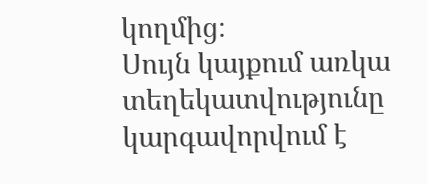կողմից։
Սույն կայքում առկա տեղեկատվությունը կարգավորվում է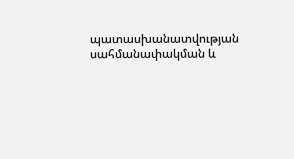պատասխանատվության սահմանափակման և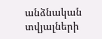անձնական տվյալների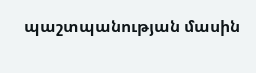պաշտպանության մասին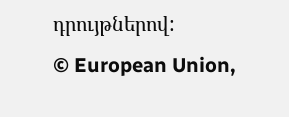դրույթներով:
© European Union,